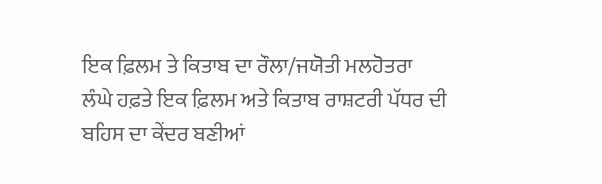ਇਕ ਫ਼ਿਲਮ ਤੇ ਕਿਤਾਬ ਦਾ ਰੌਲਾ/ਜਯੋਤੀ ਮਲਹੋਤਰਾ
ਲੰਘੇ ਹਫ਼ਤੇ ਇਕ ਫ਼ਿਲਮ ਅਤੇ ਕਿਤਾਬ ਰਾਸ਼ਟਰੀ ਪੱਧਰ ਦੀ ਬਹਿਸ ਦਾ ਕੇਂਦਰ ਬਣੀਆਂ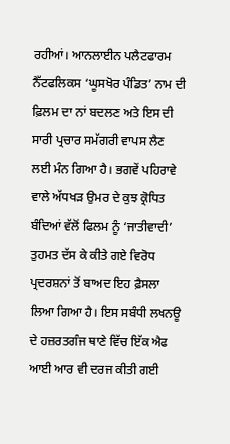ਰਹੀਆਂ। ਆਨਲਾਈਨ ਪਲੈਟਫਾਰਮ ਨੈੱਟਫਲਿਕਸ ‘ਘੂਸਖੋਰ ਪੰਡਿਤ’ ਨਾਮ ਦੀ ਫ਼ਿਲਮ ਦਾ ਨਾਂ ਬਦਲਣ ਅਤੇ ਇਸ ਦੀ ਸਾਰੀ ਪ੍ਰਚਾਰ ਸਮੱਗਰੀ ਵਾਪਸ ਲੈਣ ਲਈ ਮੰਨ ਗਿਆ ਹੈ। ਭਗਵੇਂ ਪਹਿਰਾਵੇ ਵਾਲੇ ਅੱਧਖੜ ਉਮਰ ਦੇ ਕੁਝ ਕ੍ਰੋਧਿਤ ਬੰਦਿਆਂ ਵੱਲੋਂ ਫਿਲਮ ਨੂੰ ‘ਜਾਤੀਵਾਦੀ’ ਤੁਹਮਤ ਦੱਸ ਕੇ ਕੀਤੇ ਗਏ ਵਿਰੋਧ ਪ੍ਰਦਰਸ਼ਨਾਂ ਤੋਂ ਬਾਅਦ ਇਹ ਫ਼ੈਸਲਾ ਲਿਆ ਗਿਆ ਹੈ। ਇਸ ਸਬੰਧੀ ਲਖਨਊ ਦੇ ਹਜ਼ਰਤਗੰਜ ਥਾਣੇ ਵਿੱਚ ਇੱਕ ਐਫ ਆਈ ਆਰ ਵੀ ਦਰਜ ਕੀਤੀ ਗਈ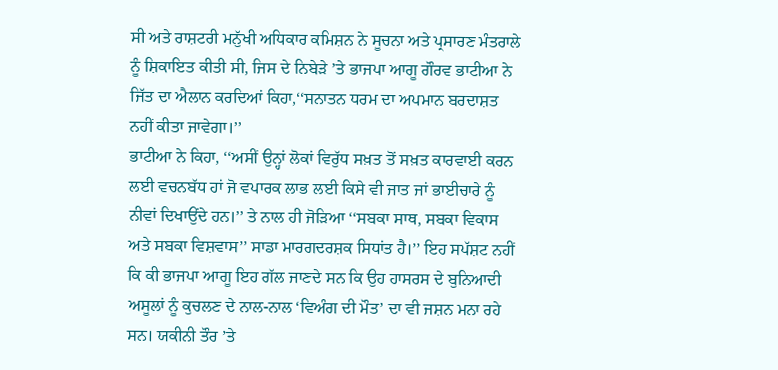ਸੀ ਅਤੇ ਰਾਸ਼ਟਰੀ ਮਨੁੱਖੀ ਅਧਿਕਾਰ ਕਮਿਸ਼ਨ ਨੇ ਸੂਚਨਾ ਅਤੇ ਪ੍ਰਸਾਰਣ ਮੰਤਰਾਲੇ ਨੂੰ ਸ਼ਿਕਾਇਤ ਕੀਤੀ ਸੀ, ਜਿਸ ਦੇ ਨਿਬੇੜੇ ’ਤੇ ਭਾਜਪਾ ਆਗੂ ਗੌਰਵ ਭਾਟੀਆ ਨੇ ਜਿੱਤ ਦਾ ਐਲਾਨ ਕਰਦਿਆਂ ਕਿਹਾ,‘‘ਸਨਾਤਨ ਧਰਮ ਦਾ ਅਪਮਾਨ ਬਰਦਾਸ਼ਤ ਨਹੀਂ ਕੀਤਾ ਜਾਵੇਗਾ।’’
ਭਾਟੀਆ ਨੇ ਕਿਹਾ, ‘‘ਅਸੀਂ ਉਨ੍ਹਾਂ ਲੋਕਾਂ ਵਿਰੁੱਧ ਸਖ਼ਤ ਤੋਂ ਸਖ਼ਤ ਕਾਰਵਾਈ ਕਰਨ ਲਈ ਵਚਨਬੱਧ ਹਾਂ ਜੋ ਵਪਾਰਕ ਲਾਭ ਲਈ ਕਿਸੇ ਵੀ ਜਾਤ ਜਾਂ ਭਾਈਚਾਰੇ ਨੂੰ ਨੀਵਾਂ ਦਿਖਾਉਂਦੇ ਹਨ।’’ ਤੇ ਨਾਲ ਹੀ ਜੋੜਿਆ ‘‘ਸਬਕਾ ਸਾਥ, ਸਬਕਾ ਵਿਕਾਸ ਅਤੇ ਸਬਕਾ ਵਿਸ਼ਵਾਸ’’ ਸਾਡਾ ਮਾਰਗਦਰਸ਼ਕ ਸਿਧਾਂਤ ਹੈ।’’ ਇਹ ਸਪੱਸ਼ਟ ਨਹੀਂ ਕਿ ਕੀ ਭਾਜਪਾ ਆਗੂ ਇਹ ਗੱਲ ਜਾਣਦੇ ਸਨ ਕਿ ਉਹ ਹਾਸਰਸ ਦੇ ਬੁਨਿਆਦੀ ਅਸੂਲਾਂ ਨੂੰ ਕੁਚਲਣ ਦੇ ਨਾਲ-ਨਾਲ ‘ਵਿਅੰਗ ਦੀ ਮੌਤ’ ਦਾ ਵੀ ਜਸ਼ਨ ਮਨਾ ਰਹੇ ਸਨ। ਯਕੀਨੀ ਤੌਰ ’ਤੇ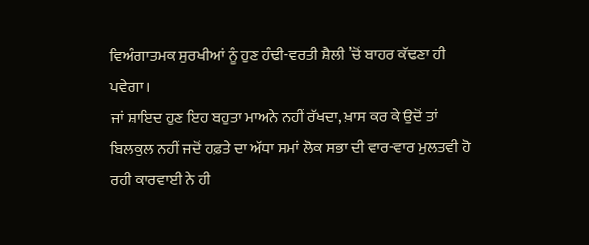ਵਿਅੰਗਾਤਮਕ ਸੁਰਖੀਆਂ ਨੂੰ ਹੁਣ ਹੰਢੀ-ਵਰਤੀ ਸ਼ੈਲੀ ’ਚੋਂ ਬਾਹਰ ਕੱਢਣਾ ਹੀ ਪਵੇਗਾ।
ਜਾਂ ਸ਼ਾਇਦ ਹੁਣ ਇਹ ਬਹੁਤਾ ਮਾਅਨੇ ਨਹੀਂ ਰੱਖਦਾ, ਖ਼ਾਸ ਕਰ ਕੇ ਉਦੋਂ ਤਾਂ ਬਿਲਕੁਲ ਨਹੀਂ ਜਦੋਂ ਹਫ਼ਤੇ ਦਾ ਅੱਧਾ ਸਮਾਂ ਲੋਕ ਸਭਾ ਦੀ ਵਾਰ-ਵਾਰ ਮੁਲਤਵੀ ਹੋ ਰਹੀ ਕਾਰਵਾਈ ਨੇ ਹੀ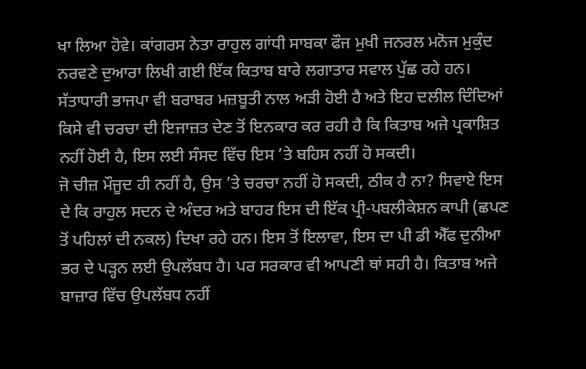ਖਾ ਲਿਆ ਹੋਵੇ। ਕਾਂਗਰਸ ਨੇਤਾ ਰਾਹੁਲ ਗਾਂਧੀ ਸਾਬਕਾ ਫੌਜ ਮੁਖੀ ਜਨਰਲ ਮਨੋਜ ਮੁਕੁੰਦ ਨਰਵਣੇ ਦੁਆਰਾ ਲਿਖੀ ਗਈ ਇੱਕ ਕਿਤਾਬ ਬਾਰੇ ਲਗਾਤਾਰ ਸਵਾਲ ਪੁੱਛ ਰਹੇ ਹਨ। ਸੱਤਾਧਾਰੀ ਭਾਜਪਾ ਵੀ ਬਰਾਬਰ ਮਜ਼ਬੂਤੀ ਨਾਲ ਅੜੀ ਹੋਈ ਹੈ ਅਤੇ ਇਹ ਦਲੀਲ ਦਿੰਦਿਆਂ ਕਿਸੇ ਵੀ ਚਰਚਾ ਦੀ ਇਜਾਜ਼ਤ ਦੇਣ ਤੋਂ ਇਨਕਾਰ ਕਰ ਰਹੀ ਹੈ ਕਿ ਕਿਤਾਬ ਅਜੇ ਪ੍ਰਕਾਸ਼ਿਤ ਨਹੀਂ ਹੋਈ ਹੈ, ਇਸ ਲਈ ਸੰਸਦ ਵਿੱਚ ਇਸ ’ਤੇ ਬਹਿਸ ਨਹੀਂ ਹੋ ਸਕਦੀ।
ਜੋ ਚੀਜ਼ ਮੌਜੂਦ ਹੀ ਨਹੀਂ ਹੈ, ਉਸ ’ਤੇ ਚਰਚਾ ਨਹੀਂ ਹੋ ਸਕਦੀ, ਠੀਕ ਹੈ ਨਾ? ਸਿਵਾਏ ਇਸ ਦੇ ਕਿ ਰਾਹੁਲ ਸਦਨ ਦੇ ਅੰਦਰ ਅਤੇ ਬਾਹਰ ਇਸ ਦੀ ਇੱਕ ਪ੍ਰੀ-ਪਬਲੀਕੇਸ਼ਨ ਕਾਪੀ (ਛਪਣ ਤੋਂ ਪਹਿਲਾਂ ਦੀ ਨਕਲ) ਦਿਖਾ ਰਹੇ ਹਨ। ਇਸ ਤੋਂ ਇਲਾਵਾ, ਇਸ ਦਾ ਪੀ ਡੀ ਐੱਫ ਦੁਨੀਆ ਭਰ ਦੇ ਪੜ੍ਹਨ ਲਈ ਉਪਲੱਬਧ ਹੈ। ਪਰ ਸਰਕਾਰ ਵੀ ਆਪਣੀ ਥਾਂ ਸਹੀ ਹੈ। ਕਿਤਾਬ ਅਜੇ ਬਾਜ਼ਾਰ ਵਿੱਚ ਉਪਲੱਬਧ ਨਹੀਂ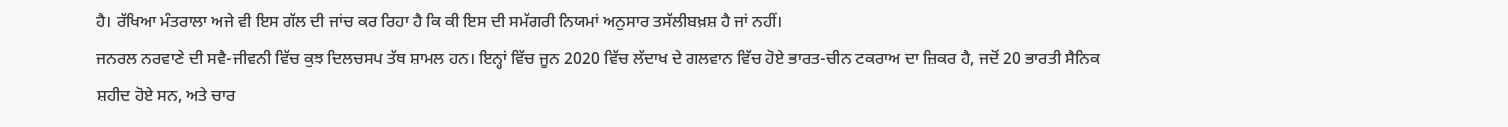ਹੈ। ਰੱਖਿਆ ਮੰਤਰਾਲਾ ਅਜੇ ਵੀ ਇਸ ਗੱਲ ਦੀ ਜਾਂਚ ਕਰ ਰਿਹਾ ਹੈ ਕਿ ਕੀ ਇਸ ਦੀ ਸਮੱਗਰੀ ਨਿਯਮਾਂ ਅਨੁਸਾਰ ਤਸੱਲੀਬਖ਼ਸ਼ ਹੈ ਜਾਂ ਨਹੀਂ।
ਜਨਰਲ ਨਰਵਾਣੇ ਦੀ ਸਵੈ-ਜੀਵਨੀ ਵਿੱਚ ਕੁਝ ਦਿਲਚਸਪ ਤੱਥ ਸ਼ਾਮਲ ਹਨ। ਇਨ੍ਹਾਂ ਵਿੱਚ ਜੂਨ 2020 ਵਿੱਚ ਲੱਦਾਖ ਦੇ ਗਲਵਾਨ ਵਿੱਚ ਹੋਏ ਭਾਰਤ-ਚੀਨ ਟਕਰਾਅ ਦਾ ਜ਼ਿਕਰ ਹੈ, ਜਦੋਂ 20 ਭਾਰਤੀ ਸੈਨਿਕ ਸ਼ਹੀਦ ਹੋਏ ਸਨ, ਅਤੇ ਚਾਰ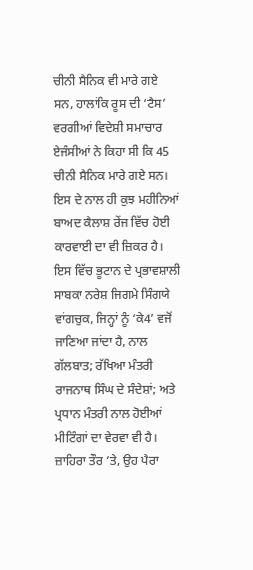ਚੀਨੀ ਸੈਨਿਕ ਵੀ ਮਾਰੇ ਗਏ ਸਨ, ਹਾਲਾਂਕਿ ਰੂਸ ਦੀ ‘ਟੈਸ’ ਵਰਗੀਆਂ ਵਿਦੇਸ਼ੀ ਸਮਾਚਾਰ ਏਜੰਸੀਆਂ ਨੇ ਕਿਹਾ ਸੀ ਕਿ 45 ਚੀਨੀ ਸੈਨਿਕ ਮਾਰੇ ਗਏ ਸਨ। ਇਸ ਦੇ ਨਾਲ ਹੀ ਕੁਝ ਮਹੀਨਿਆਂ ਬਾਅਦ ਕੈਲਾਸ਼ ਰੇਂਜ ਵਿੱਚ ਹੋਈ ਕਾਰਵਾਈ ਦਾ ਵੀ ਜ਼ਿਕਰ ਹੈ। ਇਸ ਵਿੱਚ ਭੂਟਾਨ ਦੇ ਪ੍ਰਭਾਵਸ਼ਾਲੀ ਸਾਬਕਾ ਨਰੇਸ਼ ਜਿਗਮੇ ਸਿੰਗਯੇ ਵਾਂਗਚੁਕ, ਜਿਨ੍ਹਾਂ ਨੂੰ ‘ਕੇ4’ ਵਜੋਂ ਜਾਣਿਆ ਜਾਂਦਾ ਹੈ, ਨਾਲ ਗੱਲਬਾਤ; ਰੱਖਿਆ ਮੰਤਰੀ ਰਾਜਨਾਥ ਸਿੰਘ ਦੇ ਸੰਦੇਸ਼ਾਂ; ਅਤੇ ਪ੍ਰਧਾਨ ਮੰਤਰੀ ਨਾਲ ਹੋਈਆਂ ਮੀਟਿੰਗਾਂ ਦਾ ਵੇਰਵਾ ਵੀ ਹੈ।
ਜ਼ਾਹਿਰਾ ਤੌਰ ’ਤੇ, ਉਹ ਪੈਰਾ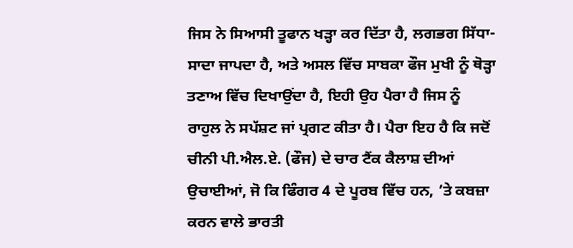ਜਿਸ ਨੇ ਸਿਆਸੀ ਤੂਫਾਨ ਖੜ੍ਹਾ ਕਰ ਦਿੱਤਾ ਹੈ, ਲਗਭਗ ਸਿੱਧਾ-ਸਾਦਾ ਜਾਪਦਾ ਹੈ, ਅਤੇ ਅਸਲ ਵਿੱਚ ਸਾਬਕਾ ਫੌਜ ਮੁਖੀ ਨੂੰ ਥੋੜ੍ਹਾ ਤਣਾਅ ਵਿੱਚ ਦਿਖਾਉਂਦਾ ਹੈ, ਇਹੀ ਉਹ ਪੈਰਾ ਹੈ ਜਿਸ ਨੂੰ ਰਾਹੁਲ ਨੇ ਸਪੱਸ਼ਟ ਜਾਂ ਪ੍ਰਗਟ ਕੀਤਾ ਹੈ। ਪੈਰਾ ਇਹ ਹੈ ਕਿ ਜਦੋਂ ਚੀਨੀ ਪੀ.ਐਲ.ਏ. (ਫੌਜ) ਦੇ ਚਾਰ ਟੈਂਕ ਕੈਲਾਸ਼ ਦੀਆਂ ਉਚਾਈਆਂ, ਜੋ ਕਿ ਫਿੰਗਰ 4 ਦੇ ਪੂਰਬ ਵਿੱਚ ਹਨ, ’ਤੇ ਕਬਜ਼ਾ ਕਰਨ ਵਾਲੇ ਭਾਰਤੀ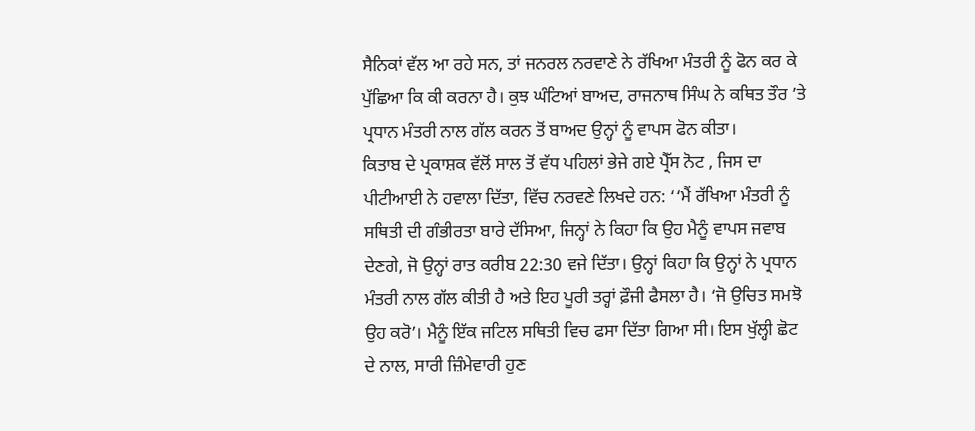ਸੈਨਿਕਾਂ ਵੱਲ ਆ ਰਹੇ ਸਨ, ਤਾਂ ਜਨਰਲ ਨਰਵਾਣੇ ਨੇ ਰੱਖਿਆ ਮੰਤਰੀ ਨੂੰ ਫੋਨ ਕਰ ਕੇ ਪੁੱਛਿਆ ਕਿ ਕੀ ਕਰਨਾ ਹੈ। ਕੁਝ ਘੰਟਿਆਂ ਬਾਅਦ, ਰਾਜਨਾਥ ਸਿੰਘ ਨੇ ਕਥਿਤ ਤੌਰ ’ਤੇ ਪ੍ਰਧਾਨ ਮੰਤਰੀ ਨਾਲ ਗੱਲ ਕਰਨ ਤੋਂ ਬਾਅਦ ਉਨ੍ਹਾਂ ਨੂੰ ਵਾਪਸ ਫੋਨ ਕੀਤਾ।
ਕਿਤਾਬ ਦੇ ਪ੍ਰਕਾਸ਼ਕ ਵੱਲੋਂ ਸਾਲ ਤੋਂ ਵੱਧ ਪਹਿਲਾਂ ਭੇਜੇ ਗਏ ਪ੍ਰੈੱਸ ਨੋਟ , ਜਿਸ ਦਾ ਪੀਟੀਆਈ ਨੇ ਹਵਾਲਾ ਦਿੱਤਾ, ਵਿੱਚ ਨਰਵਣੇ ਲਿਖਦੇ ਹਨ: ‘‘ਮੈਂ ਰੱਖਿਆ ਮੰਤਰੀ ਨੂੰ ਸਥਿਤੀ ਦੀ ਗੰਭੀਰਤਾ ਬਾਰੇ ਦੱਸਿਆ, ਜਿਨ੍ਹਾਂ ਨੇ ਕਿਹਾ ਕਿ ਉਹ ਮੈਨੂੰ ਵਾਪਸ ਜਵਾਬ ਦੇਣਗੇ, ਜੋ ਉਨ੍ਹਾਂ ਰਾਤ ਕਰੀਬ 22:30 ਵਜੇ ਦਿੱਤਾ। ਉਨ੍ਹਾਂ ਕਿਹਾ ਕਿ ਉਨ੍ਹਾਂ ਨੇ ਪ੍ਰਧਾਨ ਮੰਤਰੀ ਨਾਲ ਗੱਲ ਕੀਤੀ ਹੈ ਅਤੇ ਇਹ ਪੂਰੀ ਤਰ੍ਹਾਂ ਫ਼ੌਜੀ ਫੈਸਲਾ ਹੈ। ‘ਜੋ ਉਚਿਤ ਸਮਝੋ ਉਹ ਕਰੋ’। ਮੈਨੂੰ ਇੱਕ ਜਟਿਲ ਸਥਿਤੀ ਵਿਚ ਫਸਾ ਦਿੱਤਾ ਗਿਆ ਸੀ। ਇਸ ਖੁੱਲ੍ਹੀ ਛੋਟ ਦੇ ਨਾਲ, ਸਾਰੀ ਜ਼ਿੰਮੇਵਾਰੀ ਹੁਣ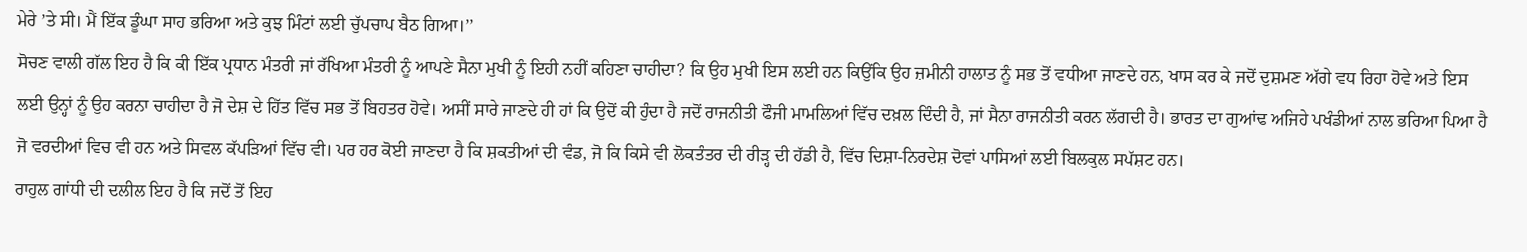ਮੇਰੇ ’ਤੇ ਸੀ। ਮੈਂ ਇੱਕ ਡੂੰਘਾ ਸਾਹ ਭਰਿਆ ਅਤੇ ਕੁਝ ਮਿੰਟਾਂ ਲਈ ਚੁੱਪਚਾਪ ਬੈਠ ਗਿਆ।’’
ਸੋਚਣ ਵਾਲੀ ਗੱਲ ਇਹ ਹੈ ਕਿ ਕੀ ਇੱਕ ਪ੍ਰਧਾਨ ਮੰਤਰੀ ਜਾਂ ਰੱਖਿਆ ਮੰਤਰੀ ਨੂੰ ਆਪਣੇ ਸੈਨਾ ਮੁਖੀ ਨੂੰ ਇਹੀ ਨਹੀਂ ਕਹਿਣਾ ਚਾਹੀਦਾ? ਕਿ ਉਹ ਮੁਖੀ ਇਸ ਲਈ ਹਨ ਕਿਉਂਕਿ ਉਹ ਜ਼ਮੀਨੀ ਹਾਲਾਤ ਨੂੰ ਸਭ ਤੋਂ ਵਧੀਆ ਜਾਣਦੇ ਹਨ, ਖਾਸ ਕਰ ਕੇ ਜਦੋਂ ਦੁਸ਼ਮਣ ਅੱਗੇ ਵਧ ਰਿਹਾ ਹੋਵੇ ਅਤੇ ਇਸ ਲਈ ਉਨ੍ਹਾਂ ਨੂੰ ਉਹ ਕਰਨਾ ਚਾਹੀਦਾ ਹੈ ਜੋ ਦੇਸ਼ ਦੇ ਹਿੱਤ ਵਿੱਚ ਸਭ ਤੋਂ ਬਿਹਤਰ ਹੋਵੇ। ਅਸੀਂ ਸਾਰੇ ਜਾਣਦੇ ਹੀ ਹਾਂ ਕਿ ਉਦੋਂ ਕੀ ਹੁੰਦਾ ਹੈ ਜਦੋਂ ਰਾਜਨੀਤੀ ਫੌਜੀ ਮਾਮਲਿਆਂ ਵਿੱਚ ਦਖ਼ਲ ਦਿੰਦੀ ਹੈ, ਜਾਂ ਸੈਨਾ ਰਾਜਨੀਤੀ ਕਰਨ ਲੱਗਦੀ ਹੈ। ਭਾਰਤ ਦਾ ਗੁਆਂਢ ਅਜਿਹੇ ਪਖੰਡੀਆਂ ਨਾਲ ਭਰਿਆ ਪਿਆ ਹੈ ਜੋ ਵਰਦੀਆਂ ਵਿਚ ਵੀ ਹਨ ਅਤੇ ਸਿਵਲ ਕੱਪੜਿਆਂ ਵਿੱਚ ਵੀ। ਪਰ ਹਰ ਕੋਈ ਜਾਣਦਾ ਹੈ ਕਿ ਸ਼ਕਤੀਆਂ ਦੀ ਵੰਡ, ਜੋ ਕਿ ਕਿਸੇ ਵੀ ਲੋਕਤੰਤਰ ਦੀ ਰੀੜ੍ਹ ਦੀ ਹੱਡੀ ਹੈ, ਵਿੱਚ ਦਿਸ਼ਾ-ਨਿਰਦੇਸ਼ ਦੋਵਾਂ ਪਾਸਿਆਂ ਲਈ ਬਿਲਕੁਲ ਸਪੱਸ਼ਟ ਹਨ।
ਰਾਹੁਲ ਗਾਂਧੀ ਦੀ ਦਲੀਲ ਇਹ ਹੈ ਕਿ ਜਦੋਂ ਤੋਂ ਇਹ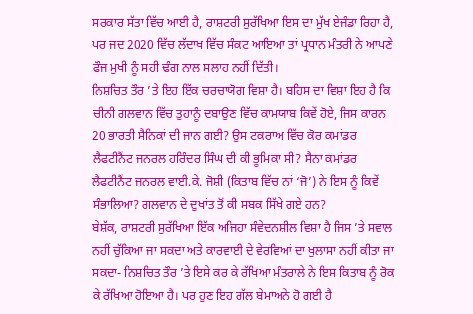ਸਰਕਾਰ ਸੱਤਾ ਵਿੱਚ ਆਈ ਹੈ, ਰਾਸ਼ਟਰੀ ਸੁਰੱਖਿਆ ਇਸ ਦਾ ਮੁੱਖ ਏਜੰਡਾ ਰਿਹਾ ਹੈ, ਪਰ ਜਦ 2020 ਵਿੱਚ ਲੱਦਾਖ ਵਿੱਚ ਸੰਕਟ ਆਇਆ ਤਾਂ ਪ੍ਰਧਾਨ ਮੰਤਰੀ ਨੇ ਆਪਣੇ ਫੌਜ ਮੁਖੀ ਨੂੰ ਸਹੀ ਢੰਗ ਨਾਲ ਸਲਾਹ ਨਹੀਂ ਦਿੱਤੀ।
ਨਿਸ਼ਚਿਤ ਤੌਰ ’ਤੇ ਇਹ ਇੱਕ ਚਰਚਾਯੋਗ ਵਿਸ਼ਾ ਹੈ। ਬਹਿਸ ਦਾ ਵਿਸ਼ਾ ਇਹ ਹੈ ਕਿ ਚੀਨੀ ਗਲਵਾਨ ਵਿੱਚ ਤੁਹਾਨੂੰ ਦਬਾਉਣ ਵਿੱਚ ਕਾਮਯਾਬ ਕਿਵੇਂ ਹੋਏ, ਜਿਸ ਕਾਰਨ 20 ਭਾਰਤੀ ਸੈਨਿਕਾਂ ਦੀ ਜਾਨ ਗਈ? ਉਸ ਟਕਰਾਅ ਵਿੱਚ ਕੋਰ ਕਮਾਂਡਰ ਲੈਫਟੀਨੈਂਟ ਜਨਰਲ ਹਰਿੰਦਰ ਸਿੰਘ ਦੀ ਕੀ ਭੂਮਿਕਾ ਸੀ? ਸੈਨਾ ਕਮਾਂਡਰ ਲੈਫਟੀਨੈਂਟ ਜਨਰਲ ਵਾਈ.ਕੇ. ਜੋਸ਼ੀ (ਕਿਤਾਬ ਵਿੱਚ ਨਾਂ ‘ਜੋ’) ਨੇ ਇਸ ਨੂੰ ਕਿਵੇਂ ਸੰਭਾਲਿਆ? ਗਲਵਾਨ ਦੇ ਦੁਖਾਂਤ ਤੋਂ ਕੀ ਸਬਕ ਸਿੱਖੇ ਗਏ ਹਨ?
ਬੇਸ਼ੱਕ, ਰਾਸ਼ਟਰੀ ਸੁਰੱਖਿਆ ਇੱਕ ਅਜਿਹਾ ਸੰਵੇਦਨਸ਼ੀਲ ਵਿਸ਼ਾ ਹੈ ਜਿਸ ’ਤੇ ਸਵਾਲ ਨਹੀਂ ਚੁੱਕਿਆ ਜਾ ਸਕਦਾ ਅਤੇ ਕਾਰਵਾਈ ਦੇ ਵੇਰਵਿਆਂ ਦਾ ਖੁਲਾਸਾ ਨਹੀਂ ਕੀਤਾ ਜਾ ਸਕਦਾ- ਨਿਸ਼ਚਿਤ ਤੌਰ ’ਤੇ ਇਸੇ ਕਰ ਕੇ ਰੱਖਿਆ ਮੰਤਰਾਲੇ ਨੇ ਇਸ ਕਿਤਾਬ ਨੂੰ ਰੋਕ ਕੇ ਰੱਖਿਆ ਹੋਇਆ ਹੈ। ਪਰ ਹੁਣ ਇਹ ਗੱਲ ਬੇਮਾਅਨੇ ਹੋ ਗਈ ਹੈ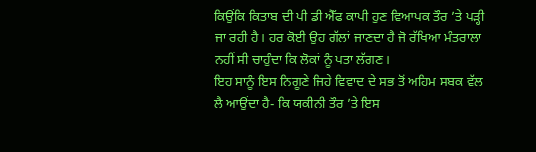ਕਿਉਂਕਿ ਕਿਤਾਬ ਦੀ ਪੀ ਡੀ ਐੱਫ ਕਾਪੀ ਹੁਣ ਵਿਆਪਕ ਤੌਰ ’ਤੇ ਪੜ੍ਹੀ ਜਾ ਰਹੀ ਹੈ। ਹਰ ਕੋਈ ਉਹ ਗੱਲਾਂ ਜਾਣਦਾ ਹੈ ਜੋ ਰੱਖਿਆ ਮੰਤਰਾਲਾ ਨਹੀਂ ਸੀ ਚਾਹੁੰਦਾ ਕਿ ਲੋਕਾਂ ਨੂੰ ਪਤਾ ਲੱਗਣ।
ਇਹ ਸਾਨੂੰ ਇਸ ਨਿਗੂਣੇ ਜਿਹੇ ਵਿਵਾਦ ਦੇ ਸਭ ਤੋਂ ਅਹਿਮ ਸਬਕ ਵੱਲ ਲੈ ਆਉਂਦਾ ਹੈ- ਕਿ ਯਕੀਨੀ ਤੌਰ ’ਤੇ ਇਸ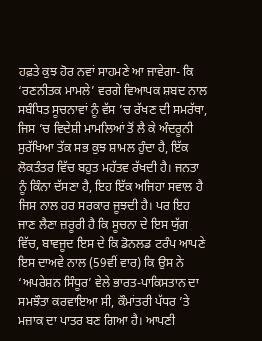ਹਫ਼ਤੇ ਕੁਝ ਹੋਰ ਨਵਾਂ ਸਾਹਮਣੇ ਆ ਜਾਵੇਗਾ- ਕਿ ‘ਰਣਨੀਤਕ ਮਾਮਲੇ’ ਵਰਗੇ ਵਿਆਪਕ ਸ਼ਬਦ ਨਾਲ ਸਬੰਧਿਤ ਸੂਚਨਾਵਾਂ ਨੂੰ ਵੱਸ ’ਚ ਰੱਖਣ ਦੀ ਸਮਰੱਥਾ, ਜਿਸ ’ਚ ਵਿਦੇਸ਼ੀ ਮਾਮਲਿਆਂ ਤੋਂ ਲੈ ਕੇ ਅੰਦਰੂਨੀ ਸੁਰੱਖਿਆ ਤੱਕ ਸਭ ਕੁਝ ਸ਼ਾਮਲ ਹੁੰਦਾ ਹੈ, ਇੱਕ ਲੋਕਤੰਤਰ ਵਿੱਚ ਬਹੁਤ ਮਹੱਤਵ ਰੱਖਦੀ ਹੈ। ਜਨਤਾ ਨੂੰ ਕਿੰਨਾ ਦੱਸਣਾ ਹੈ, ਇਹ ਇੱਕ ਅਜਿਹਾ ਸਵਾਲ ਹੈ ਜਿਸ ਨਾਲ ਹਰ ਸਰਕਾਰ ਜੂਝਦੀ ਹੈ। ਪਰ ਇਹ ਜਾਣ ਲੈਣਾ ਜ਼ਰੂਰੀ ਹੈ ਕਿ ਸੂਚਨਾ ਦੇ ਇਸ ਯੁੱਗ ਵਿੱਚ, ਬਾਵਜੂਦ ਇਸ ਦੇ ਕਿ ਡੋਨਲਡ ਟਰੰਪ ਆਪਣੇ ਇਸ ਦਾਅਵੇ ਨਾਲ (59ਵੀਂ ਵਾਰ) ਕਿ ਉਸ ਨੇ ‘ਅਪਰੇਸ਼ਨ ਸਿੰਧੂਰ’ ਵੇਲੇ ਭਾਰਤ-ਪਾਕਿਸਤਾਨ ਦਾ ਸਮਝੌਤਾ ਕਰਵਾਇਆ ਸੀ, ਕੌਮਾਂਤਰੀ ਪੱਧਰ ’ਤੇ ਮਜ਼ਾਕ ਦਾ ਪਾਤਰ ਬਣ ਗਿਆ ਹੈ। ਆਪਣੀ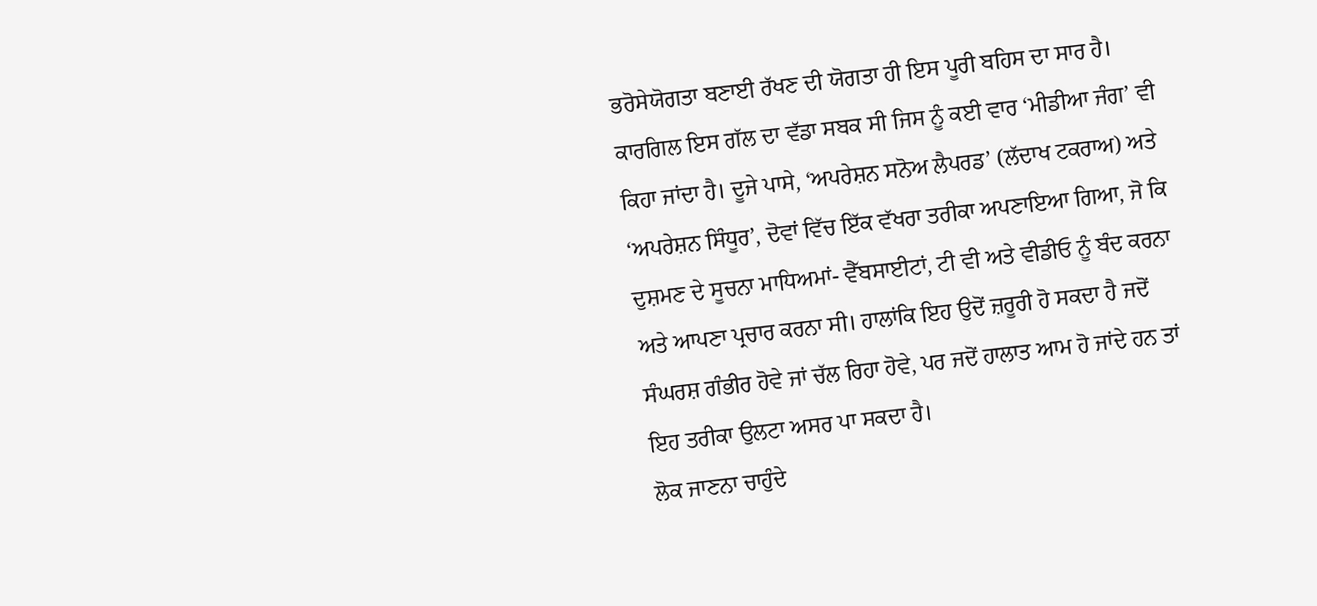ਭਰੋਸੇਯੋਗਤਾ ਬਣਾਈ ਰੱਖਣ ਦੀ ਯੋਗਤਾ ਹੀ ਇਸ ਪੂਰੀ ਬਹਿਸ ਦਾ ਸਾਰ ਹੈ।
ਕਾਰਗਿਲ ਇਸ ਗੱਲ ਦਾ ਵੱਡਾ ਸਬਕ ਸੀ ਜਿਸ ਨੂੰ ਕਈ ਵਾਰ ‘ਮੀਡੀਆ ਜੰਗ’ ਵੀ ਕਿਹਾ ਜਾਂਦਾ ਹੈ। ਦੂਜੇ ਪਾਸੇ, ‘ਅਪਰੇਸ਼ਨ ਸਨੋਅ ਲੈਪਰਡ’ (ਲੱਦਾਖ ਟਕਰਾਅ) ਅਤੇ ‘ਅਪਰੇਸ਼ਨ ਸਿੰਧੂਰ’, ਦੋਵਾਂ ਵਿੱਚ ਇੱਕ ਵੱਖਰਾ ਤਰੀਕਾ ਅਪਣਾਇਆ ਗਿਆ, ਜੋ ਕਿ ਦੁਸ਼ਮਣ ਦੇ ਸੂਚਨਾ ਮਾਧਿਅਮਾਂ- ਵੈੱਬਸਾਈਟਾਂ, ਟੀ ਵੀ ਅਤੇ ਵੀਡੀਓ ਨੂੰ ਬੰਦ ਕਰਨਾ ਅਤੇ ਆਪਣਾ ਪ੍ਰਚਾਰ ਕਰਨਾ ਸੀ। ਹਾਲਾਂਕਿ ਇਹ ਉਦੋਂ ਜ਼ਰੂਰੀ ਹੋ ਸਕਦਾ ਹੈ ਜਦੋਂ ਸੰਘਰਸ਼ ਗੰਭੀਰ ਹੋਵੇ ਜਾਂ ਚੱਲ ਰਿਹਾ ਹੋਵੇ, ਪਰ ਜਦੋਂ ਹਾਲਾਤ ਆਮ ਹੋ ਜਾਂਦੇ ਹਨ ਤਾਂ ਇਹ ਤਰੀਕਾ ਉਲਟਾ ਅਸਰ ਪਾ ਸਕਦਾ ਹੈ।
ਲੋਕ ਜਾਣਨਾ ਚਾਹੁੰਦੇ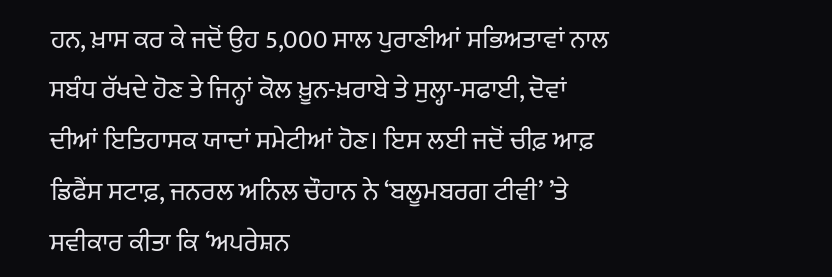ਹਨ, ਖ਼ਾਸ ਕਰ ਕੇ ਜਦੋਂ ਉਹ 5,000 ਸਾਲ ਪੁਰਾਣੀਆਂ ਸਭਿਅਤਾਵਾਂ ਨਾਲ ਸਬੰਧ ਰੱਖਦੇ ਹੋਣ ਤੇ ਜਿਨ੍ਹਾਂ ਕੋਲ ਖ਼ੂਨ-ਖ਼ਰਾਬੇ ਤੇ ਸੁਲ੍ਹਾ-ਸਫਾਈ, ਦੋਵਾਂ ਦੀਆਂ ਇਤਿਹਾਸਕ ਯਾਦਾਂ ਸਮੇਟੀਆਂ ਹੋਣ। ਇਸ ਲਈ ਜਦੋਂ ਚੀਫ਼ ਆਫ਼ ਡਿਫੈਂਸ ਸਟਾਫ਼, ਜਨਰਲ ਅਨਿਲ ਚੌਹਾਨ ਨੇ ‘ਬਲੂਮਬਰਗ ਟੀਵੀ’ ’ਤੇ ਸਵੀਕਾਰ ਕੀਤਾ ਕਿ ‘ਅਪਰੇਸ਼ਨ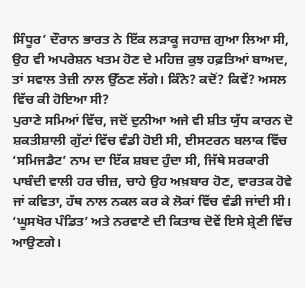ਸਿੰਧੂਰ’ ਦੌਰਾਨ ਭਾਰਤ ਨੇ ਇੱਕ ਲੜਾਕੂ ਜਹਾਜ਼ ਗੁਆ ਲਿਆ ਸੀ, ਉਹ ਵੀ ਅਪਰੇਸ਼ਨ ਖਤਮ ਹੋਣ ਦੇ ਮਹਿਜ਼ ਕੁਝ ਹਫ਼ਤਿਆਂ ਬਾਅਦ, ਤਾਂ ਸਵਾਲ ਤੇਜ਼ੀ ਨਾਲ ਉੱਠਣ ਲੱਗੇ। ਕਿੰਨੇ? ਕਦੋਂ? ਕਿਵੇਂ? ਅਸਲ ਵਿੱਚ ਕੀ ਹੋਇਆ ਸੀ?
ਪੁਰਾਣੇ ਸਮਿਆਂ ਵਿੱਚ, ਜਦੋਂ ਦੁਨੀਆ ਅਜੇ ਵੀ ਸ਼ੀਤ ਯੁੱਧ ਕਾਰਨ ਦੋ ਸ਼ਕਤੀਸ਼ਾਲੀ ਗੁੱਟਾਂ ਵਿੱਚ ਵੰਡੀ ਹੋਈ ਸੀ, ਈਸਟਰਨ ਬਲਾਕ ਵਿੱਚ ‘ਸਮਿਜਡੈਟ’ ਨਾਮ ਦਾ ਇੱਕ ਸ਼ਬਦ ਹੁੰਦਾ ਸੀ, ਜਿੱਥੇ ਸਰਕਾਰੀ ਪਾਬੰਦੀ ਵਾਲੀ ਹਰ ਚੀਜ਼, ਚਾਹੇ ਉਹ ਅਖ਼ਬਾਰ ਹੋਣ, ਵਾਰਤਕ ਹੋਵੇ ਜਾਂ ਕਵਿਤਾ, ਹੱਥ ਨਾਲ ਨਕਲ ਕਰ ਕੇ ਲੋਕਾਂ ਵਿੱਚ ਵੰਡੀ ਜਾਂਦੀ ਸੀ। ‘ਘੂਸਖੋਰ ਪੰਡਿਤ’ ਅਤੇ ਨਰਵਾਣੇ ਦੀ ਕਿਤਾਬ ਦੋਵੇਂ ਇਸੇ ਸ਼੍ਰੇਣੀ ਵਿੱਚ ਆਉਣਗੇ।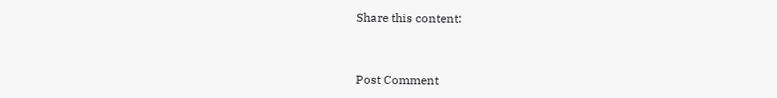Share this content:



Post Comment